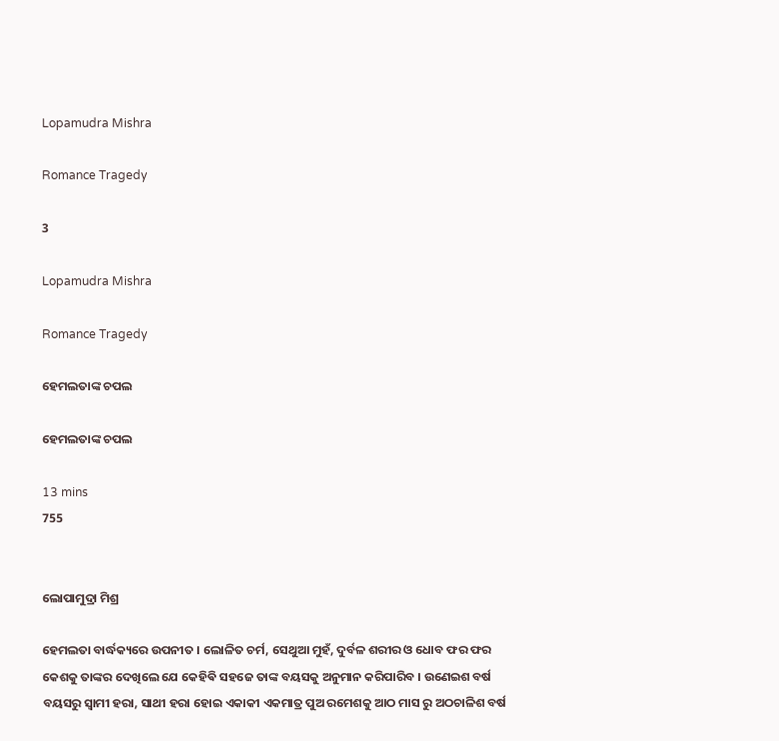Lopamudra Mishra

Romance Tragedy

3

Lopamudra Mishra

Romance Tragedy

ହେମଲତାଙ୍କ ଚପଲ

ହେମଲତାଙ୍କ ଚପଲ

13 mins
755


ଲୋପାମୁଦ୍ରା ମିଶ୍ର

ହେମଲତା ବାର୍ଦ୍ଧକ୍ୟରେ ଉପନୀତ । ଲୋଳିତ ଚର୍ମ, ସେଥୁଆ ମୁହଁ, ଦୁର୍ବଳ ଶରୀର ଓ ଧୋବ ଫର ଫର କେଶକୁ ତାଙ୍କର ଦେଖିଲେ ଯେ କେହିଵି ସହଜେ ତାଙ୍କ ବୟସକୁ ଅନୁମାନ କରିପାରିବ । ଉଣେଇଶ ବର୍ଷ ବୟସରୁ ସ୍ୱାମୀ ହରା, ସାଥୀ ହରା ହୋଇ ଏକାକୀ ଏକମାତ୍ର ପୁଅ ରମେଶକୁ ଆଠ ମାସ ରୁ ଅଠଚାଳିଶ ବର୍ଷ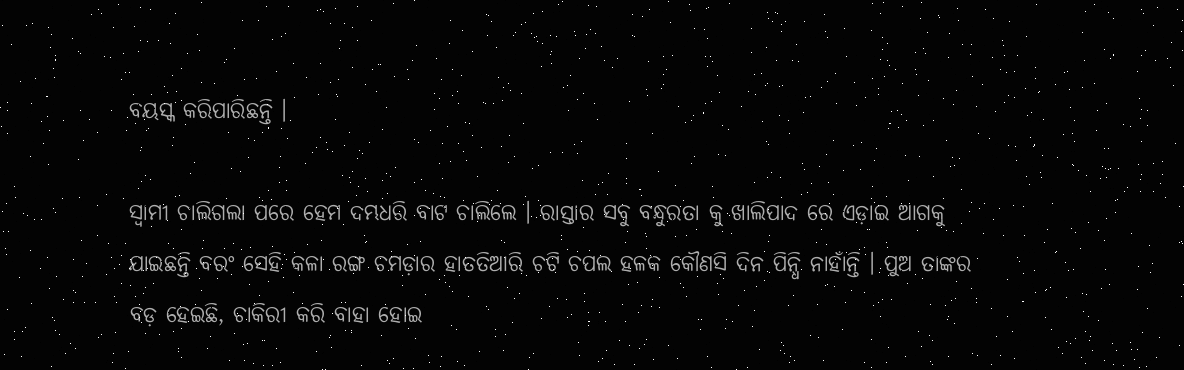ବୟସ୍କ କରିପାରିଛନ୍ତି ।

ସ୍ୱାମୀ ଚାଲିଗଲା ପରେ ହେମ ଦମ୍ଭଧରି ବାଟ ଚାଲିଲେ । ରାସ୍ତାର ସବୁ ବନ୍ଧୁରତା କୁ ଖାଲିପାଦ ରେ ଏଡ଼ାଇ ଆଗକୁ ଯାଇଛନ୍ତି ବରଂ ସେହି କଳା ରଙ୍ଗ ଚମଡ଼ାର ହାତତିଆରି ଚଟି ଚପଲ ହଳକ କୌଣସି ଦିନ ପିନ୍ଧି ନାହାଁନ୍ତି । ପୁଅ ତାଙ୍କର ବଡ଼ ହେଇଛି, ଚାକିରୀ କରି ବାହା ହୋଇ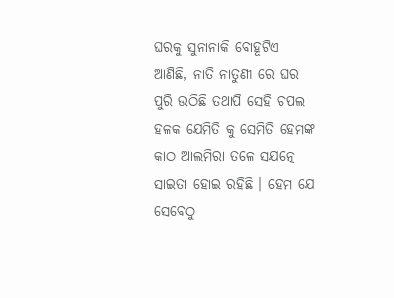ଘରକୁ ସୁନାନାକି ବୋହୂଟିଏ ଆଣିଛି, ନାତି ନାତୁଣୀ ରେ ଘର ପୁରି ଉଠିଛି ତଥାପି ସେହି ଚପଲ ହଳକ ଯେମିତି କୁ ସେମିତି ହେମଙ୍କ କାଠ ଆଲମିରା ତଳେ ସଯତ୍ନେ ସାଇତା ହୋଇ ରହିଛି । ହେମ ଯେ ସେବେଠୁ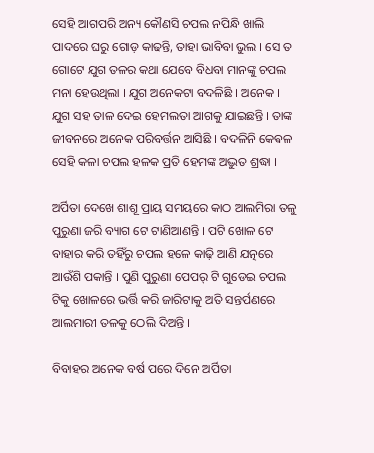ସେହି ଆଗପରି ଅନ୍ୟ କୌଣସି ଚପଲ ନପିନ୍ଧି ଖାଲି ପାଦରେ ଘରୁ ଗୋଡ଼ କାଢନ୍ତି, ତାହା ଭାବିବା ଭୁଲ । ସେ ତ ଗୋଟେ ଯୁଗ ତଳର କଥା ଯେବେ ବିଧବା ମାନଙ୍କୁ ଚପଲ ମନା ହେଉଥିଲା । ଯୁଗ ଅନେକଟା ବଦଳିଛି । ଅନେକ । ଯୁଗ ସହ ତାଳ ଦେଇ ହେମଲତା ଆଗକୁ ଯାଇଛନ୍ତି । ତାଙ୍କ ଜୀବନରେ ଅନେକ ପରିବର୍ତ୍ତନ ଆସିଛି । ବଦଳିନି କେଵଳ ସେହି କଳା ଚପଲ ହଳକ ପ୍ରତି ହେମଙ୍କ ଅଦ୍ଭୁତ ଶ୍ରଦ୍ଧା ।

ଅର୍ପିତା ଦେଖେ ଶାଶୂ ପ୍ରାୟ ସମୟରେ କାଠ ଆଲମିରା ତଳୁ ପୁରୁଣା ଜରି ବ୍ୟାଗ ଟେ ଟାଣିଆଣନ୍ତି । ପଟି ଖୋଳ ଟେ ବାହାର କରି ତହିଁରୁ ଚପଲ ହଳେ କାଢ଼ି ଆଣି ଯତ୍ନରେ ଆଉଁଶି ପକାନ୍ତି । ପୁଣି ପୁରୁଣା ପେପର୍ ଟି ଗୁଡେଇ ଚପଲ ଟିକୁ ଖୋଳରେ ଭର୍ତ୍ତି କରି ଜାରିଟାକୁ ଅତି ସନ୍ତର୍ପଣରେ ଆଲମାରୀ ତଳକୁ ଠେଲି ଦିଅନ୍ତି ।

ବିବାହର ଅନେକ ବର୍ଷ ପରେ ଦିନେ ଅର୍ପିତା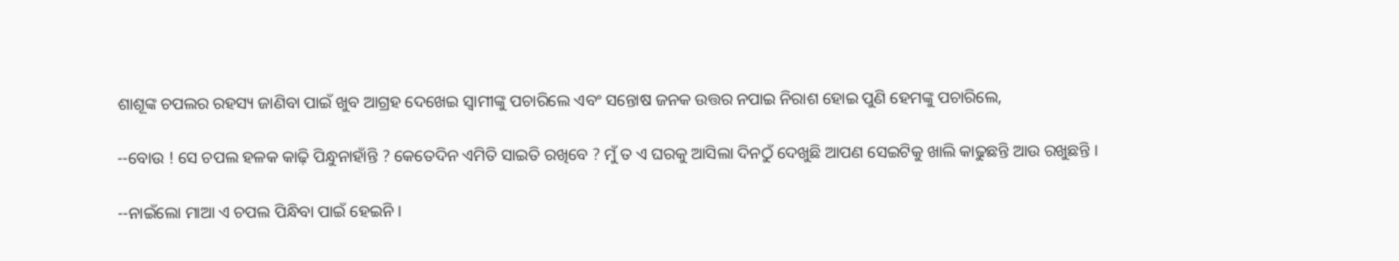ଶାଶୂଙ୍କ ଚପଲର ରହସ୍ୟ ଜାଣିବା ପାଇଁ ଖୁବ ଆଗ୍ରହ ଦେଖେଇ ସ୍ୱାମୀଙ୍କୁ ପଚାରିଲେ ଏବଂ ସନ୍ତୋଷ ଜନକ ଉତ୍ତର ନପାଇ ନିରାଶ ହୋଇ ପୁଣି ହେମଙ୍କୁ ପଚାରିଲେ,

--ବୋଉ ! ସେ ଚପଲ ହଳକ କାଢ଼ି ପିନ୍ଧୁନାହାଁନ୍ତି ? କେତେଦିନ ଏମିତି ସାଇତି ରଖିବେ ? ମୁଁ ତ ଏ ଘରକୁ ଆସିଲା ଦିନଠୁଁ ଦେଖୁଛି ଆପଣ ସେଇଟିକୁ ଖାଲି କାଢୁଛନ୍ତି ଆଉ ରଖୁଛନ୍ତି ।

--ନାଇଁଲୋ ମାଆ ଏ ଚପଲ ପିନ୍ଧିବା ପାଇଁ ହେଇନି ।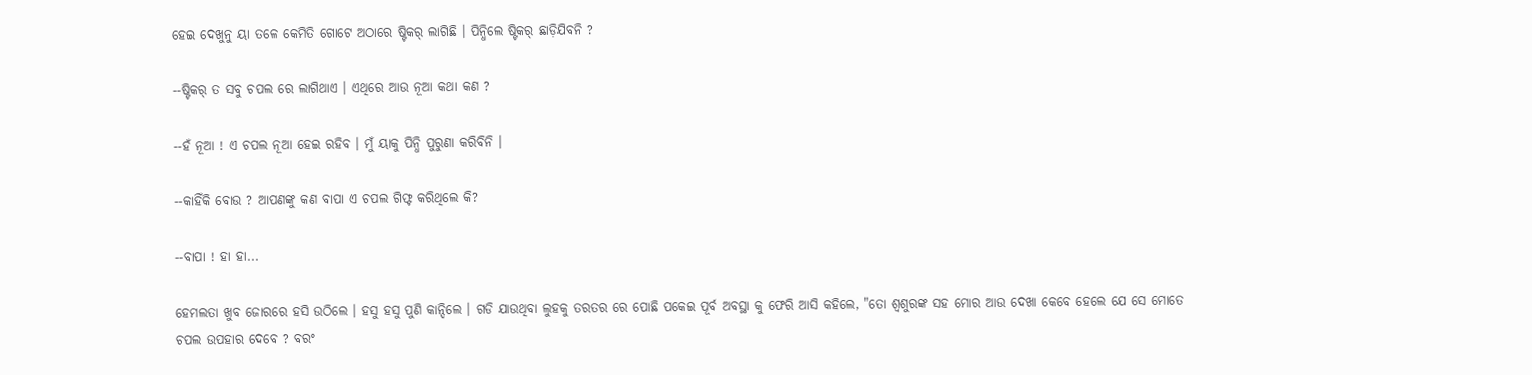ହେଇ ଦେଖୁନୁ ୟା ତଳେ କେମିତି ଗୋଟେ ଅଠାରେ ଷ୍ଟିକର୍ ଲାଗିଛି । ପିନ୍ଧିଲେ ଷ୍ଟିକର୍ ଛାଡ଼ିଯିବନି ?

--ଷ୍ଟିକର୍ ତ ସବୁ ଚପଲ ରେ ଲାଗିଥାଏ । ଏଥିରେ ଆଉ ନୂଆ କଥା କଣ ?

--ହଁ ନୂଆ ! ଏ ଚପଲ ନୂଆ ହେଇ ରହିବ । ମୁଁ ୟାକୁ ପିନ୍ଧି ପୁରୁଣା କରିବିନି ।

--କାହିଁକି ବୋଉ ? ଆପଣଙ୍କୁ କଣ ବାପା ଏ ଚପଲ ଗିଫ୍ଟ କରିଥିଲେ କି?

--ବାପା ! ହା ହା...

ହେମଲତା ଖୁବ ଜୋରରେ ହସି ଉଠିଲେ । ହସୁ ହସୁ ପୁଣି କାନ୍ଦିଲେ । ଗଡି ଯାଉଥିବା ଲୁହକୁ ତରତର ରେ ପୋଛି ପକେଇ ପୂର୍ବ ଅବସ୍ଥା କୁ ଫେରି ଆସି କହିଲେ, "ତୋ ଶ୍ୱଶୁରଙ୍କ ସହ ମୋର ଆଉ ଦେଖା କେବେ ହେଲେ ଯେ ସେ ମୋତେ ଚପଲ ଉପହାର ଦେବେ ? ବରଂ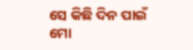ସେ କିଛି ଦିନ ପାଇଁ ମୋ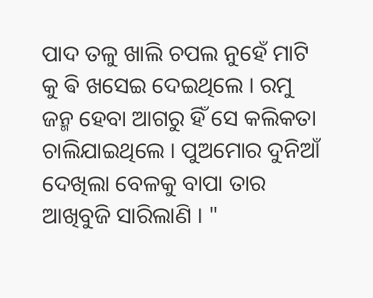ପାଦ ତଳୁ ଖାଲି ଚପଲ ନୁହେଁ ମାଟି କୁ ଵି ଖସେଇ ଦେଇଥିଲେ । ରମୁ ଜନ୍ମ ହେବା ଆଗରୁ ହିଁ ସେ କଲିକତା ଚାଲିଯାଇଥିଲେ । ପୁଅମୋର ଦୁନିଆଁ ଦେଖିଲା ବେଳକୁ ବାପା ତାର ଆଖିବୁଜି ସାରିଲାଣି । "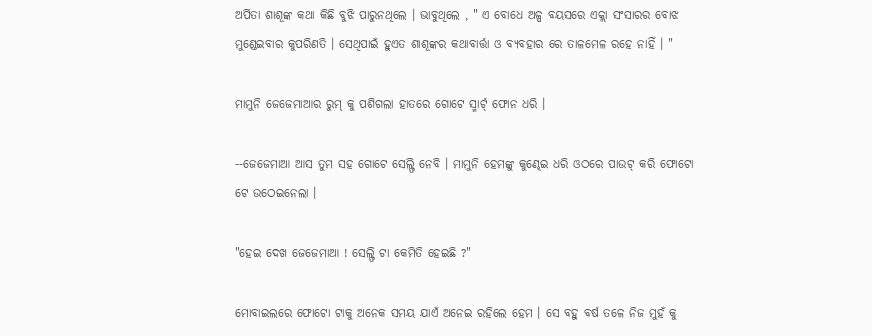ଅର୍ପିତା ଶାଶୂଙ୍କ କଥା କିଛି ବୁଝି ପାରୁନଥିଲେ । ଭାବୁଥିଲେ , " ଏ ବୋଧେ ଅଳ୍ପ ବୟସରେ ଏକ୍ଲା ସଂସାରର ବୋଝ ମୁଣ୍ଡେଇବାର କୁପରିଣତି । ସେଥିପାଇଁ ହୁଏତ ଶାଶୂଙ୍କର କଥାବାର୍ତ୍ତା ଓ ବ୍ୟବହାର ରେ ତାଳମେଳ ରହେ ନାହିଁ । "

ମାମୁନି ଜେଜେମାଆର ରୁମ୍ କୁ ପଶିଗଲା ହାତରେ ଗୋଟେ ସ୍ମାର୍ଟ୍ ଫୋନ ଧରି ।

--ଜେଜେମାଆ ଆସ ତୁମ ସହ ଗୋଟେ ସେଲ୍ଫି ନେବି । ମାମୁନି ହେମଙ୍କୁ କୁଣ୍ଢେଇ ଧରି ଓଠରେ ପାଉଟ୍ କରି ଫୋଟୋ ଟେ ଉଠେଇନେଲା ।

"ହେଇ ଦେଖ ଜେଜେମାଆ ! ସେଲ୍ଫି ଟା କେମିତି ହେଇଛି ?"

ମୋବାଇଲରେ ଫୋଟୋ ଟାକୁ ଅନେକ ସମୟ ଯାଏଁ ଅନେଇ ରହିଲେ ହେମ । ସେ ବହୁ ବର୍ଷ ତଳେ ନିଜ ମୁହଁ କୁ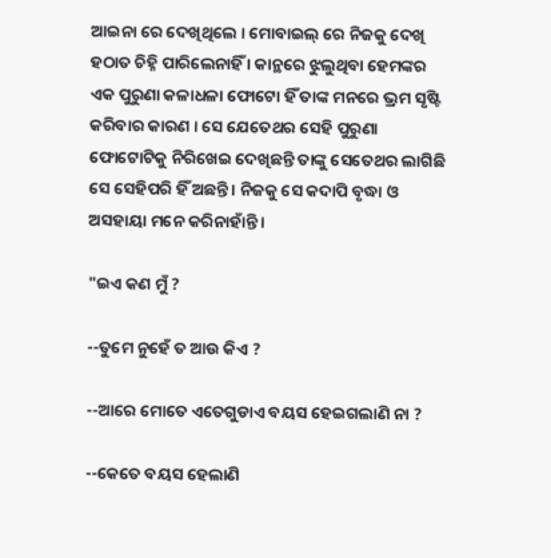ଆଇନା ରେ ଦେଖିଥିଲେ । ମୋବାଇଲ୍ ରେ ନିଜକୁ ଦେଖି ହଠାତ ଚିହ୍ନି ପାରିଲେନାହିଁ । କାନ୍ଥରେ ଝୁଲୁଥିବା ହେମଙ୍କର ଏକ ପୁରୁଣା କଳାଧଳା ଫୋଟୋ ହିଁ ତାଙ୍କ ମନରେ ଭ୍ରମ ସୃଷ୍ଟି କରିବାର କାରଣ । ସେ ଯେତେଥର ସେହି ପୁରୁଣା ଫୋଟୋଟିକୁ ନିରିଖେଇ ଦେଖିଛନ୍ତି ତାଙ୍କୁ ସେତେଥର ଲାଗିଛି ସେ ସେହିପରି ହିଁ ଅଛନ୍ତି । ନିଜକୁ ସେ କଦାପି ବୃଦ୍ଧା ଓ ଅସହାୟା ମନେ କରିନାହାଁନ୍ତି ।

"ଇଏ କଣ ମୁଁ ?

--ତୁମେ ନୁହେଁ ତ ଆଉ କିଏ ?

--ଆରେ ମୋତେ ଏତେଗୁଡାଏ ବୟସ ହେଇଗଲାଣି ନା ?

--କେତେ ବୟସ ହେଲାଣି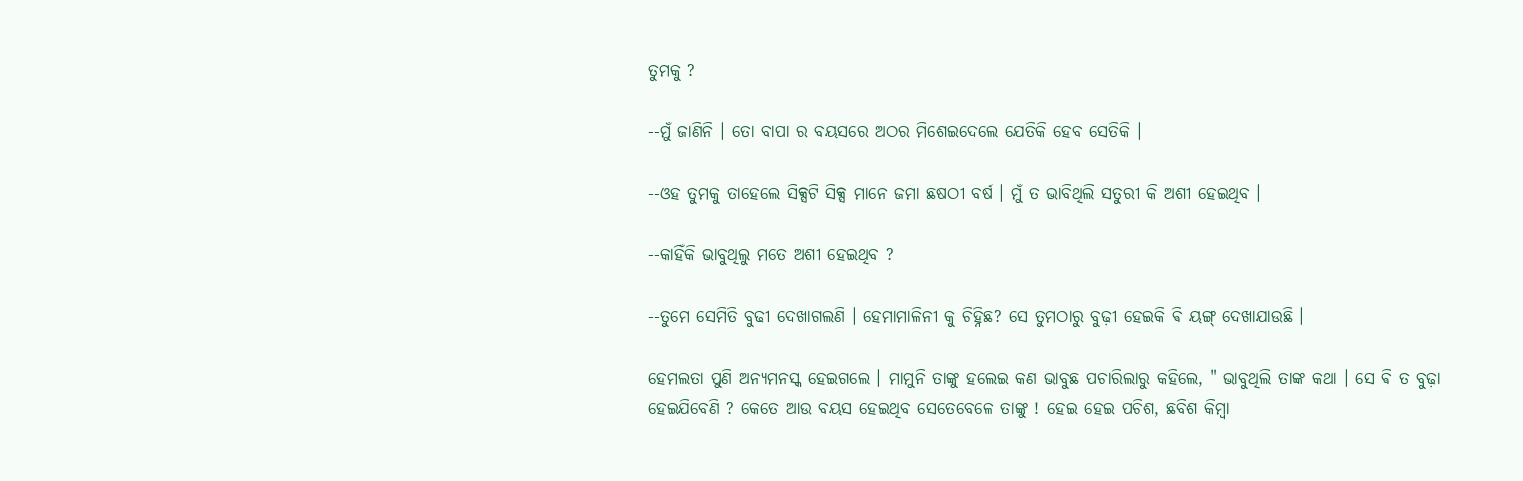ତୁମକୁ ?

--ମୁଁ ଜାଣିନି । ତୋ ବାପା ର ବୟସରେ ଅଠର ମିଶେଇଦେଲେ ଯେତିକି ହେବ ସେତିକି ।

--ଓହ ତୁମକୁ ତାହେଲେ ସିକ୍ସଟି ସିକ୍ସ ମାନେ ଜମା ଛଷଠୀ ବର୍ଷ । ମୁଁ ତ ଭାବିଥିଲି ସତୁରୀ କି ଅଶୀ ହେଇଥିବ ।

--କାହିଁକି ଭାବୁଥିଲୁ ମତେ ଅଶୀ ହେଇଥିବ ?

--ତୁମେ ସେମିତି ବୁଢୀ ଦେଖାଗଲଣି । ହେମାମାଳିନୀ କୁ ଚିହ୍ନିଛ? ସେ ତୁମଠାରୁ ବୁଢ଼ୀ ହେଇକି ଵି ୟଙ୍ଗ୍ ଦେଖାଯାଉଛି ।

ହେମଲତା ପୁଣି ଅନ୍ୟମନସ୍କ ହେଇଗଲେ । ମାମୁନି ତାଙ୍କୁ ହଲେଇ କଣ ଭାବୁଛ ପଚାରିଲାରୁ କହିଲେ, " ଭାବୁଥିଲି ତାଙ୍କ କଥା । ସେ ଵି ତ ବୁଢ଼ା ହେଇଯିବେଣି ? କେତେ ଆଉ ବୟସ ହେଇଥିବ ସେତେବେଳେ ତାଙ୍କୁ ! ହେଇ ହେଇ ପଚିଶ, ଛବିଶ କିମ୍ବା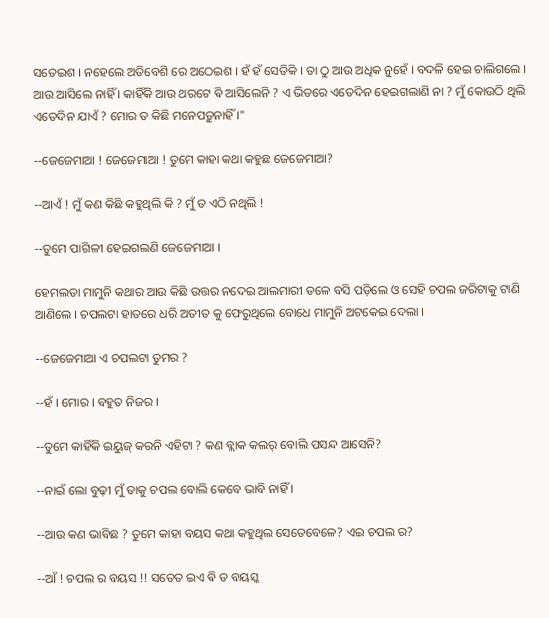ସତେଇଶ । ନହେଲେ ଅତିବେଶି ରେ ଅଠେଇଶ । ହଁ ହଁ ସେତିକି । ତା ଠୁ ଆଉ ଅଧିକ ନୁହେଁ । ବଦଳି ହେଇ ଚାଲିଗଲେ । ଆଉ ଆସିଲେ ନାହିଁ । କାହିଁକି ଆଉ ଥରଟେ ଵି ଆସିଲେନି ? ଏ ଭିତରେ ଏତେଦିନ ହେଇଗଲାଣି ନା ? ମୁଁ କୋଉଠି ଥିଲି ଏତେଦିନ ଯାଏଁ ? ମୋର ତ କିଛି ମନେପଡ଼ୁନାହିଁ ।"

--ଜେଜେମାଆ ! ଜେଜେମାଆ ! ତୁମେ କାହା କଥା କହୁଛ ଜେଜେମାଆ?

--ଆଏଁ ! ମୁଁ କଣ କିଛି କହୁଥିଲି କି ? ମୁଁ ତ ଏଠି ନଥିଲି !

--ତୁମେ ପାଗିଳୀ ହେଇଗଲଣି ଜେଜେମାଆ ।

ହେମଲତା ମାମୁନି କଥାର ଆଉ କିଛି ଉତ୍ତର ନଦେଇ ଆଲମାରୀ ତଳେ ବସି ପଡ଼ିଲେ ଓ ସେହି ଚପଲ ଜରିଟାକୁ ଟାଣି ଆଣିଲେ । ଚପଲଟା ହାତରେ ଧରି ଅତୀତ କୁ ଫେରୁଥିଲେ ବୋଧେ ମାମୁନି ଅଟକେଇ ଦେଲା ।

--ଜେଜେମାଆ ଏ ଚପଲଟା ତୁମର ?

--ହଁ । ମୋର । ବହୁତ ନିଜର ।

--ତୁମେ କାହିଁକି ଇୟୁଜ୍ କରନି ଏହିଟା ? କଣ ବ୍ଲାକ କଲର୍ ବୋଲି ପସନ୍ଦ ଆସେନି?

--ନାଇଁ ଲୋ ବୁଢ଼ୀ ମୁଁ ତାକୁ ଚପଲ ବୋଲି କେବେ ଭାବି ନାହିଁ ।

--ଆଉ କଣ ଭାବିଛ ? ତୁମେ କାହା ବୟସ କଥା କହୁଥିଲ ସେତେବେଳେ? ଏଇ ଚପଲ ର?

--ଆଁ ! ଚପଲ ର ବୟସ !! ସତେତ ଇଏ ଵି ତ ବୟସ୍କ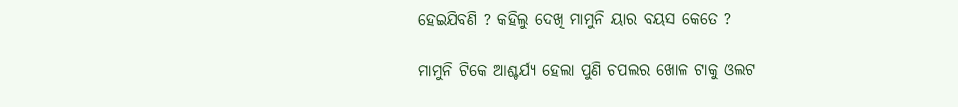ହେଇଯିବଣି ? କହିଲୁ ଦେଖି ମାମୁନି ୟାର ବୟସ କେତେ ?

ମାମୁନି ଟିକେ ଆଶ୍ଚର୍ଯ୍ୟ ହେଲା ପୁଣି ଚପଲର ଖୋଳ ଟାକୁ ଓଲଟ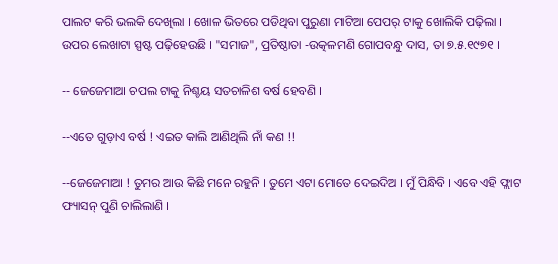ପାଲଟ କରି ଭଲକି ଦେଖିଲା । ଖୋଳ ଭିତରେ ପଡିଥିବା ପୁରୁଣା ମାଟିଆ ପେପର୍ ଟାକୁ ଖୋଲିକି ପଢ଼ିଲା । ଉପର ଲେଖାଟା ସ୍ପଷ୍ଟ ପଢ଼ିହେଉଛି । "ସମାଜ", ପ୍ରତିଷ୍ଠାତା -ଉତ୍କଳମଣି ଗୋପବନ୍ଧୁ ଦାସ, ତା ୭.୫.୧୯୭୧ ।

-- ଜେଜେମାଆ ଚପଲ ଟାକୁ ନିଶ୍ଚୟ ସତଚାଳିଶ ବର୍ଷ ହେବଣି ।

--ଏତେ ଗୁଡ଼ାଏ ବର୍ଷ ! ଏଇତ କାଲି ଆଣିଥିଲି ନାଁ କଣ !!

--ଜେଜେମାଆ ! ତୁମର ଆଉ କିଛି ମନେ ରହୁନି । ତୁମେ ଏଟା ମୋତେ ଦେଇଦିଅ । ମୁଁ ପିନ୍ଧିବି । ଏବେ ଏହି ଫ୍ଲାଟ ଫ୍ୟାସନ୍ ପୁଣି ଚାଲିଲାଣି ।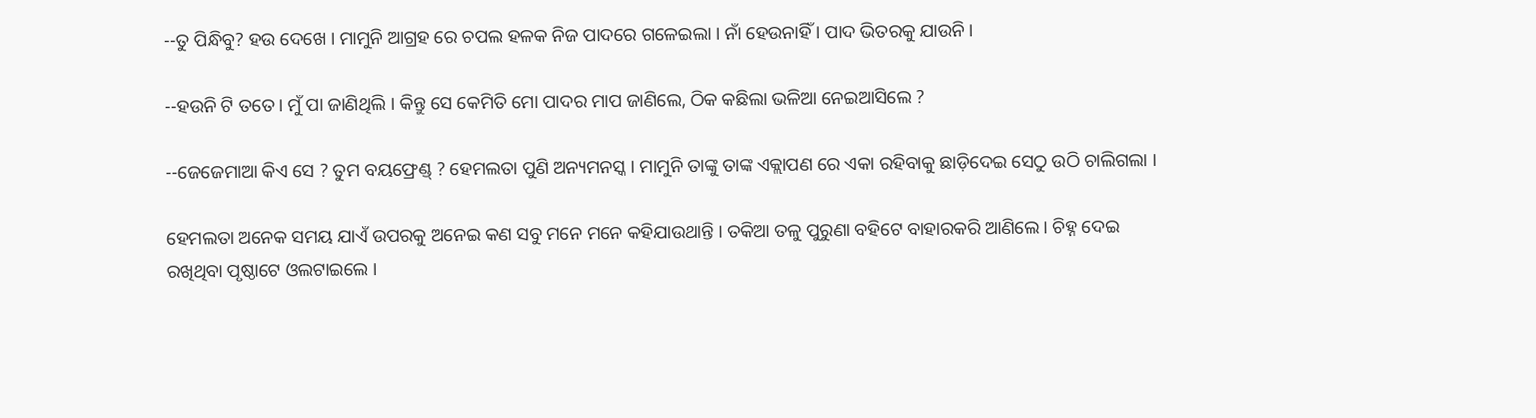--ତୁ ପିନ୍ଧିବୁ? ହଉ ଦେଖେ । ମାମୁନି ଆଗ୍ରହ ରେ ଚପଲ ହଳକ ନିଜ ପାଦରେ ଗଳେଇଲା । ନାଁ ହେଉନାହିଁ । ପାଦ ଭିତରକୁ ଯାଉନି ।

--ହଉନି ଟି ତତେ । ମୁଁ ପା ଜାଣିଥିଲି । କିନ୍ତୁ ସେ କେମିତି ମୋ ପାଦର ମାପ ଜାଣିଲେ, ଠିକ କଛିଲା ଭଳିଆ ନେଇଆସିଲେ ?

--ଜେଜେମାଆ କିଏ ସେ ? ତୁମ ବୟଫ୍ରେଣ୍ଡ୍ ? ହେମଲତା ପୁଣି ଅନ୍ୟମନସ୍କ । ମାମୁନି ତାଙ୍କୁ ତାଙ୍କ ଏକ୍ଲାପଣ ରେ ଏକା ରହିବାକୁ ଛାଡ଼ିଦେଇ ସେଠୁ ଉଠି ଚାଲିଗଲା ।

ହେମଲତା ଅନେକ ସମୟ ଯାଏଁ ଉପରକୁ ଅନେଇ କଣ ସବୁ ମନେ ମନେ କହିଯାଉଥାନ୍ତି । ତକିଆ ତଳୁ ପୁରୁଣା ବହିଟେ ବାହାରକରି ଆଣିଲେ । ଚିହ୍ନ ଦେଇ ରଖିଥିବା ପୃଷ୍ଠାଟେ ଓଲଟାଇଲେ ।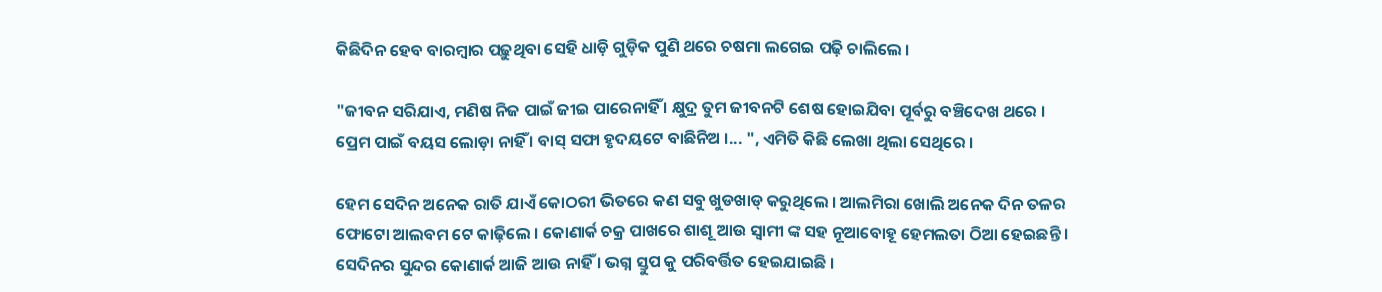କିଛିଦିନ ହେବ ବାରମ୍ବାର ପଢ଼ୁଥିବା ସେହି ଧାଡ଼ି ଗୁଡ଼ିକ ପୁଣି ଥରେ ଚଷମା ଲଗେଇ ପଢ଼ି ଚାଲିଲେ ।

"ଜୀବନ ସରିଯାଏ, ମଣିଷ ନିଜ ପାଇଁ ଜୀଇ ପାରେନାହିଁ । କ୍ଷୁଦ୍ର ତୁମ ଜୀବନଟି ଶେଷ ହୋଇଯିବା ପୂର୍ବରୁ ବଞ୍ଚିଦେଖ ଥରେ । ପ୍ରେମ ପାଇଁ ବୟସ ଲୋଡ଼ା ନାହିଁ । ବାସ୍ ସଫା ହୃଦୟଟେ ବାଛିନିଅ ।... ", ଏମିତି କିଛି ଲେଖା ଥିଲା ସେଥିରେ ।

ହେମ ସେଦିନ ଅନେକ ରାତି ଯାଏଁ କୋଠରୀ ଭିତରେ କଣ ସବୁ ଖୁଡଖାଡ୍ କରୁଥିଲେ । ଆଲମିରା ଖୋଲି ଅନେକ ଦିନ ତଳର ଫୋଟୋ ଆଲବମ ଟେ କାଢ଼ିଲେ । କୋଣାର୍କ ଚକ୍ର ପାଖରେ ଶାଶୂ ଆଉ ସ୍ୱାମୀ ଙ୍କ ସହ ନୂଆବୋହୂ ହେମଲତା ଠିଆ ହେଇଛନ୍ତି । ସେଦିନର ସୁନ୍ଦର କୋଣାର୍କ ଆଜି ଆଉ ନାହିଁ । ଭଗ୍ନ ସ୍ତୁପ କୁ ପରିବର୍ତ୍ତିତ ହେଇଯାଇଛି ।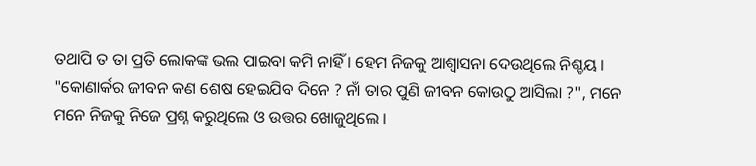ତଥାପି ତ ତା ପ୍ରତି ଲୋକଙ୍କ ଭଲ ପାଇବା କମି ନାହିଁ । ହେମ ନିଜକୁ ଆଶ୍ୱାସନା ଦେଉଥିଲେ ନିଶ୍ଚୟ । "କୋଣାର୍କର ଜୀବନ କଣ ଶେଷ ହେଇଯିବ ଦିନେ ? ନାଁ ତାର ପୁଣି ଜୀବନ କୋଉଠୁ ଆସିଲା ?", ମନେ ମନେ ନିଜକୁ ନିଜେ ପ୍ରଶ୍ନ କରୁଥିଲେ ଓ ଉତ୍ତର ଖୋଜୁଥିଲେ ।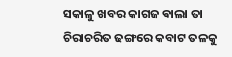ସକାଳୁ ଖବର କାଗଜ ଵାଲା ତା ଚିରାଚରିତ ଢଙ୍ଗରେ କବାଟ ତଳକୁ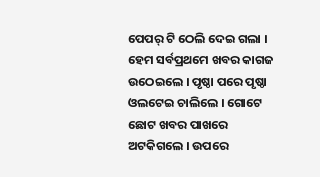ପେପର୍ ଟି ଠେଲି ଦେଇ ଗଲା । ହେମ ସର୍ବପ୍ରଥମେ ଖବର କାଗଜ ଉଠେଇଲେ । ପୃଷ୍ଠା ପରେ ପୃଷ୍ଠା ଓଲଟେଇ ଚାଲିଲେ । ଗୋଟେ ଛୋଟ ଖବର ପାଖରେ ଅଟକିଗଲେ । ଉପରେ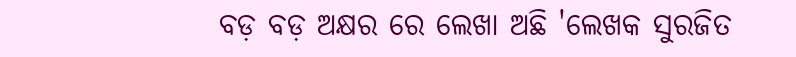ବଡ଼ ବଡ଼ ଅକ୍ଷର ରେ ଲେଖା ଅଛି 'ଲେଖକ ସୁରଜିତ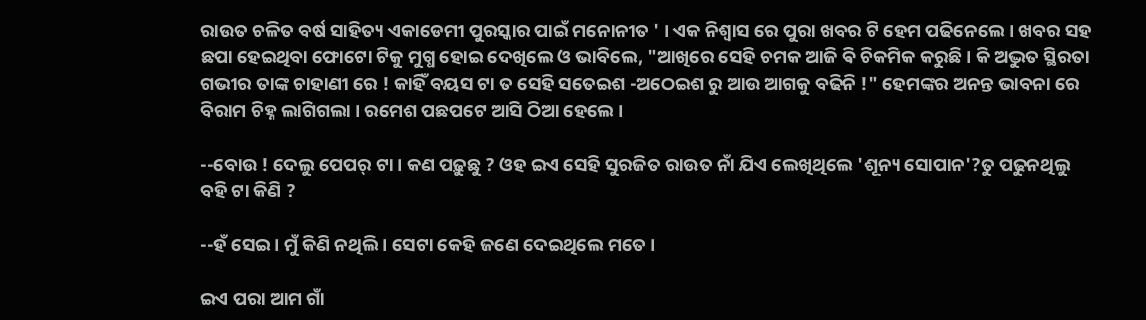ରାଉତ ଚଳିତ ବର୍ଷ ସାହିତ୍ୟ ଏକାଡେମୀ ପୁରସ୍କାର ପାଇଁ ମନୋନୀତ ' । ଏକ ନିଶ୍ୱାସ ରେ ପୁରା ଖବର ଟି ହେମ ପଢିନେଲେ । ଖବର ସହ ଛପା ହେଇଥିବା ଫୋଟୋ ଟିକୁ ମୁଗ୍ଧ ହୋଇ ଦେଖିଲେ ଓ ଭାବିଲେ, "ଆଖିରେ ସେହି ଚମକ ଆଜି ଵି ଚିକମିକ କରୁଛି । କି ଅଦ୍ଭୁତ ସ୍ଥିରତା ଗଭୀର ତାଙ୍କ ଚାହାଣୀ ରେ ! କାହିଁ ବୟସ ଟା ତ ସେହି ସତେଇଶ -ଅଠେଇଶ ରୁ ଆଉ ଆଗକୁ ବଢିନି !" ହେମଙ୍କର ଅନନ୍ତ ଭାବନା ରେ ବିରାମ ଚିହ୍ନ ଲାଗିଗଲା । ରମେଶ ପଛପଟେ ଆସି ଠିଆ ହେଲେ ।

--ବୋଉ ! ଦେଲୁ ପେପର୍ ଟା । କଣ ପଢ଼ୁଛୁ ? ଓହ ଇଏ ସେହି ସୁରଜିତ ରାଉତ ନାଁ ଯିଏ ଲେଖିଥିଲେ 'ଶୂନ୍ୟ ସୋପାନ'?ତୁ ପଢୁନଥିଲୁ ବହି ଟା କିଣି ?

--ହଁ ସେଇ । ମୁଁ କିଣି ନଥିଲି । ସେଟା କେହି ଜଣେ ଦେଇଥିଲେ ମତେ ।

ଇଏ ପରା ଆମ ଗାଁ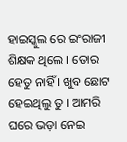ହାଇସ୍କୁଲ ରେ ଇଂରାଜୀ ଶିକ୍ଷକ ଥିଲେ । ତୋର ହେତୁ ନାହିଁ । ଖୁବ ଛୋଟ ହେଇଥିଲୁ ତୁ । ଆମରି ଘରେ ଭଡ଼ା ନେଇ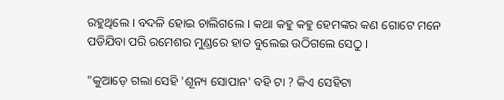ରହୁଥିଲେ । ବଦଳି ହୋଇ ଚାଲିଗଲେ । କଥା କହୁ କହୁ ହେମଙ୍କର କଣ ଗୋଟେ ମନେ ପଡିଯିବା ପରି ରମେଶର ମୁଣ୍ଡରେ ହାତ ବୁଲେଇ ଉଠିଗଲେ ସେଠୁ ।

"କୁଆଡ଼େ ଗଲା ସେହି 'ଶୂନ୍ୟ ସୋପାନ' ବହି ଟା ? କିଏ ସେହିଟା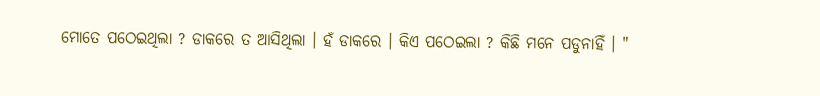ମୋତେ ପଠେଇଥିଲା ? ଡାକରେ ତ ଆସିଥିଲା । ହଁ ଡାକରେ । କିଏ ପଠେଇଲା ? କିଛି ମନେ ପଡୁନାହିଁ । "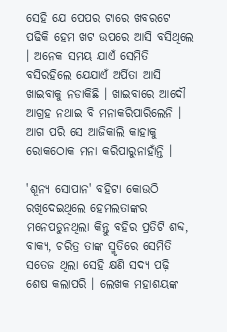ସେହି ଯେ ପେପର ଟାରେ ଖବରଟେ ପଢିକି ହେମ ଖଟ ଉପରେ ଆସି ବସିଥିଲେ । ଅନେକ ସମୟ ଯାଏଁ ସେମିତି ବସିରହିଲେ ଯେଯାଏଁ ଅର୍ପିତା ଆସି ଖାଇବାକୁ ନଡାକିଛି । ଖାଇବାରେ ଆଦୌ ଆଗ୍ରହ ନଥାଇ ବି ମନାକରିପାରିଲେନି । ଆଗ ପରି ସେ ଆଜିକାଲି କାହାକୁ ରୋକଠୋକ ମନା କରିପାରୁନାହାଁନ୍ତି ।

'ଶୂନ୍ୟ ସୋପାନ' ବହିଟା କୋଉଠି ରଖିଦେଇଥିଲେ ହେମଲତାଙ୍କର ମନେପଡୁନଥିଲା କିନ୍ତୁ ବହିର ପ୍ରତିଟି ଶବ୍ଦ, ବାକ୍ୟ, ଚରିତ୍ର ତାଙ୍କ ସ୍ମୃତିରେ ସେମିତି ସତେଜ ଥିଲା ସେହି କ୍ଷଣି ସଦ୍ୟ ପଢ଼ି ଶେଷ କଲାପରି । ଲେଖକ ମହାଶୟଙ୍କ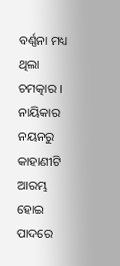ବର୍ଣ୍ଣନା ମଧ୍ୟ ଥିଲା ଚମତ୍କାର । ନାୟିକାର ନୟନରୁ କାହାଣୀଟି ଆରମ୍ଭ ହୋଇ ପାଦରେ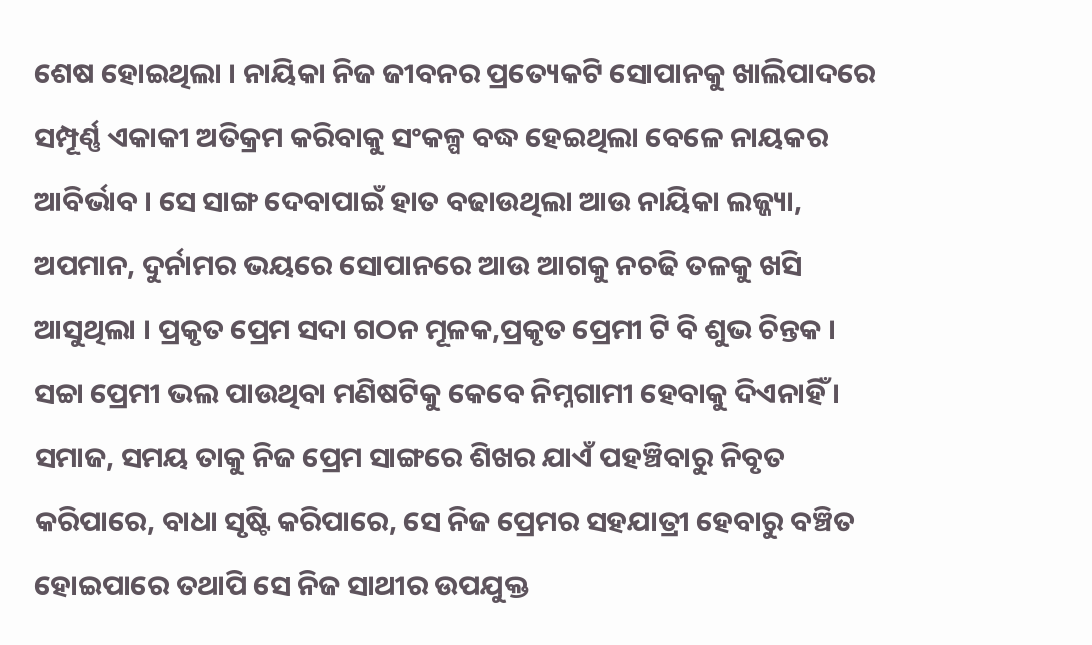ଶେଷ ହୋଇଥିଲା । ନାୟିକା ନିଜ ଜୀବନର ପ୍ରତ୍ୟେକଟି ସୋପାନକୁ ଖାଲିପାଦରେ ସମ୍ପୂର୍ଣ୍ଣ ଏକାକୀ ଅତିକ୍ରମ କରିବାକୁ ସଂକଳ୍ପ ବଦ୍ଧ ହେଇଥିଲା ବେଳେ ନାୟକର ଆବିର୍ଭାବ । ସେ ସାଙ୍ଗ ଦେବାପାଇଁ ହାତ ବଢାଉଥିଲା ଆଉ ନାୟିକା ଲଜ୍ଜ୍ୟା, ଅପମାନ, ଦୁର୍ନାମର ଭୟରେ ସୋପାନରେ ଆଉ ଆଗକୁ ନଚଢି ତଳକୁ ଖସି ଆସୁଥିଲା । ପ୍ରକୃତ ପ୍ରେମ ସଦା ଗଠନ ମୂଳକ,ପ୍ରକୃତ ପ୍ରେମୀ ଟି ବି ଶୁଭ ଚିନ୍ତକ । ସଚ୍ଚା ପ୍ରେମୀ ଭଲ ପାଉଥିବା ମଣିଷଟିକୁ କେବେ ନିମ୍ନଗାମୀ ହେବାକୁ ଦିଏନାହିଁ । ସମାଜ, ସମୟ ତାକୁ ନିଜ ପ୍ରେମ ସାଙ୍ଗରେ ଶିଖର ଯାଏଁ ପହଞ୍ଚିବାରୁ ନିବୃତ କରିପାରେ, ବାଧା ସୃଷ୍ଟି କରିପାରେ, ସେ ନିଜ ପ୍ରେମର ସହଯାତ୍ରୀ ହେବାରୁ ବଞ୍ଚିତ ହୋଇପାରେ ତଥାପି ସେ ନିଜ ସାଥୀର ଉପଯୁକ୍ତ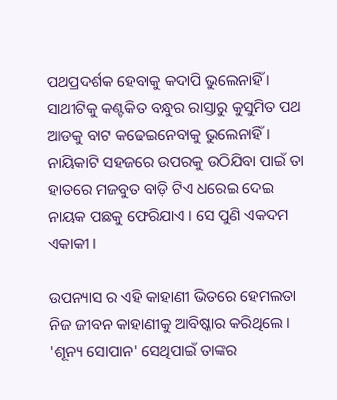ପଥପ୍ରଦର୍ଶକ ହେବାକୁ କଦାପି ଭୁଲେନାହିଁ । ସାଥୀଟିକୁ କଣ୍ଟକିତ ବନ୍ଧୁର ରାସ୍ତାରୁ କୁସୁମିତ ପଥ ଆଡକୁ ବାଟ କଢେଇନେବାକୁ ଭୁଲେନାହିଁ । ନାୟିକାଟି ସହଜରେ ଉପରକୁ ଉଠିଯିବା ପାଇଁ ତା ହାତରେ ମଜବୁତ ବାଡ଼ି ଟିଏ ଧରେଇ ଦେଇ ନାୟକ ପଛକୁ ଫେରିଯାଏ । ସେ ପୁଣି ଏକଦମ ଏକାକୀ ।

ଉପନ୍ୟାସ ର ଏହି କାହାଣୀ ଭିତରେ ହେମଲତା ନିଜ ଜୀବନ କାହାଣୀକୁ ଆବିଷ୍କାର କରିଥିଲେ । 'ଶୂନ୍ୟ ସୋପାନ' ସେଥିପାଇଁ ତାଙ୍କର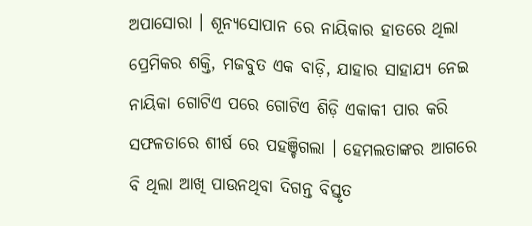ଅପାସୋରା । ଶୂନ୍ୟସୋପାନ ରେ ନାୟିକାର ହାତରେ ଥିଲା ପ୍ରେମିକର ଶକ୍ତି, ମଜବୁତ ଏକ ବାଡ଼ି, ଯାହାର ସାହାଯ୍ୟ ନେଇ ନାୟିକା ଗୋଟିଏ ପରେ ଗୋଟିଏ ଶିଡ଼ି ଏକାକୀ ପାର କରି ସଫଳତାରେ ଶୀର୍ଷ ରେ ପହଞ୍ଚିଗଲା । ହେମଲତାଙ୍କର ଆଗରେ ବି ଥିଲା ଆଖି ପାଉନଥିବା ଦିଗନ୍ତ ବିସ୍ତୃତ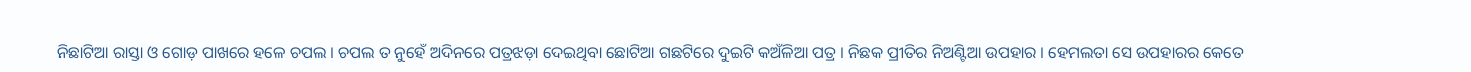ନିଛାଟିଆ ରାସ୍ତା ଓ ଗୋଡ଼ ପାଖରେ ହଳେ ଚପଲ । ଚପଲ ତ ନୁହେଁ ଅଦିନରେ ପତ୍ରଝଡ଼ା ଦେଇଥିବା ଛୋଟିଆ ଗଛଟିରେ ଦୁଇଟି କଅଁଳିଆ ପତ୍ର । ନିଛକ ପ୍ରୀତିର ନିଅଣ୍ଟିଆ ଉପହାର । ହେମଲତା ସେ ଉପହାରର କେତେ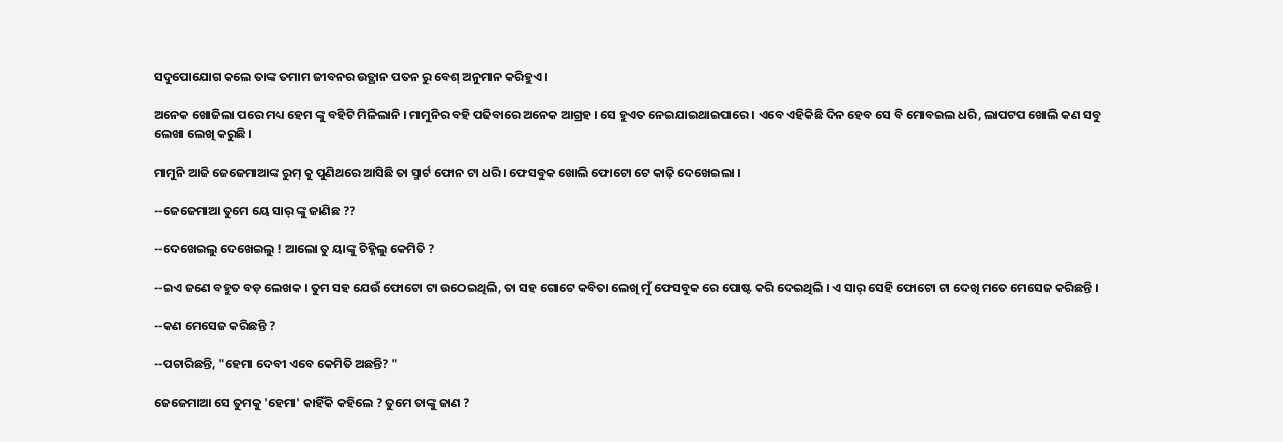ସଦୁପୋଯୋଗ କଲେ ତାଙ୍କ ତମାମ ଜୀବନର ଉତ୍ଥାନ ପତନ ରୁ ବେଶ୍ ଅନୁମାନ କରିହୁଏ ।

ଅନେକ ଖୋଜିଲା ପରେ ମଧ୍ୟ ହେମ ଙ୍କୁ ବହିଟି ମିଳିଲାନି । ମାମୁନିର ବହି ପଢିବାରେ ଅନେକ ଆଗ୍ରହ । ସେ ହୁଏତ ନେଇଯାଇଥାଇପାରେ । ଏବେ ଏହିକିଛି ଦିନ ହେବ ସେ ବି ମୋବଇଲ ଧରି, ଲାପଟପ ଖୋଲି କଣ ସବୁ ଲେଖା ଲେଖି କରୁଛି ।

ମାମୁନି ଆଜି ଜେଜେମାଆଙ୍କ ରୁମ୍ କୁ ପୁଣିଥରେ ଆସିଛି ତା ସ୍ମାର୍ଟ ଫୋନ ଟା ଧରି । ଫେସବୁକ ଖୋଲି ଫୋଟୋ ଟେ କାଢ଼ି ଦେଖେଇଲା ।

--ଜେଜେମାଆ ତୁମେ ୟେ ସାର୍ ଙ୍କୁ ଜାଣିଛ ??

--ଦେଖେଇଲୁ ଦେଖେଇଲୁ ! ଆଲୋ ତୁ ୟାଙ୍କୁ ଚିହ୍ନିଲୁ କେମିତି ?

--ଇଏ ଜଣେ ବହୁତ ବଡ଼ ଲେଖକ । ତୁମ ସହ ଯେଉଁ ଫୋଟୋ ଟା ଉଠେଇଥିଲି, ତା ସହ ଗୋଟେ କବିତା ଲେଖି ମୁଁ ଫେସବୁକ ରେ ପୋଷ୍ଟ କରି ଦେଇଥିଲି । ଏ ସାର୍ ସେହି ଫୋଟୋ ଟା ଦେଖି ମତେ ମେସେଜ କରିଛନ୍ତି ।

--କଣ ମେସେଜ କରିଛନ୍ତି ?

--ପଚାରିଛନ୍ତି, "ହେମା ଦେବୀ ଏବେ କେମିତି ଅଛନ୍ତି? "

ଜେଜେମାଆ ସେ ତୁମକୁ 'ହେମା' କାହିଁକି କହିଲେ ? ତୁମେ ତାଙ୍କୁ ଜାଣ ?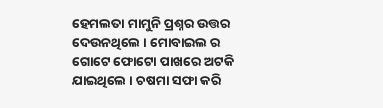ହେମଲତା ମାମୁନି ପ୍ରଶ୍ନର ଉତ୍ତର ଦେଉନଥିଲେ । ମୋବାଇଲ ର ଗୋଟେ ଫୋଟୋ ପାଖରେ ଅଟକି ଯାଇଥିଲେ । ଚଷମା ସଫା କରି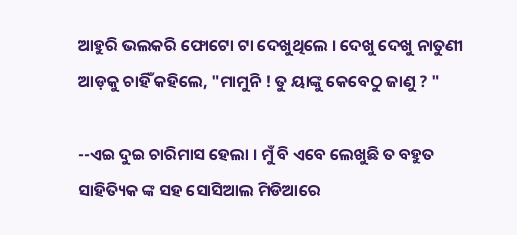ଆହୁରି ଭଲକରି ଫୋଟୋ ଟା ଦେଖୁଥିଲେ । ଦେଖୁ ଦେଖୁ ନାତୁଣୀ ଆଡ଼କୁ ଚାହିଁ କହିଲେ, "ମାମୁନି ! ତୁ ୟାଙ୍କୁ କେବେଠୁ ଜାଣୁ ? "

--ଏଇ ଦୁଇ ଚାରିମାସ ହେଲା । ମୁଁ ବି ଏବେ ଲେଖୁଛି ତ ବହୁତ ସାହିତ୍ୟିକ ଙ୍କ ସହ ସୋସିଆଲ ମିଡିଆରେ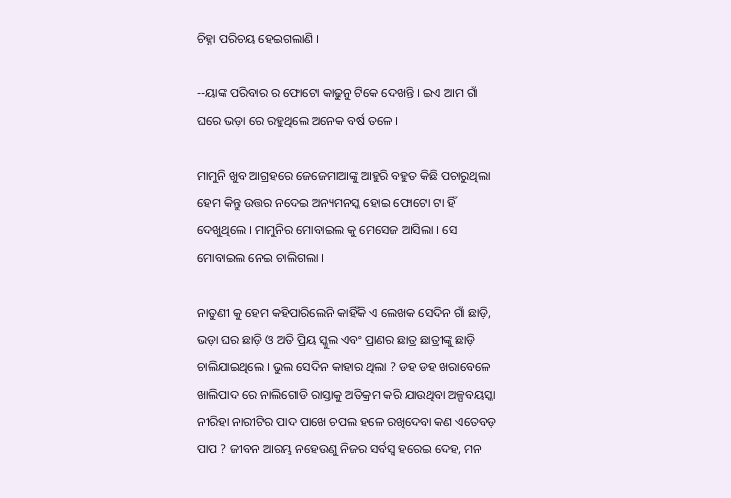ଚିହ୍ନା ପରିଚୟ ହେଇଗଲାଣି ।

--ୟାଙ୍କ ପରିବାର ର ଫୋଟୋ କାଢୁନୁ ଟିକେ ଦେଖନ୍ତି । ଇଏ ଆମ ଗାଁ ଘରେ ଭଡ଼ା ରେ ରହୁଥିଲେ ଅନେକ ବର୍ଷ ତଳେ ।

ମାମୁନି ଖୁବ ଆଗ୍ରହରେ ଜେଜେମାଆଙ୍କୁ ଆହୁରି ବହୁତ କିଛି ପଚାରୁଥିଲା ହେମ କିନ୍ତୁ ଉତ୍ତର ନଦେଇ ଅନ୍ୟମନସ୍କ ହୋଇ ଫୋଟୋ ଟା ହିଁ ଦେଖୁଥିଲେ । ମାମୁନିର ମୋବାଇଲ କୁ ମେସେଜ ଆସିଲା । ସେ ମୋବାଇଲ ନେଇ ଚାଲିଗଲା ।

ନାତୁଣୀ କୁ ହେମ କହିପାରିଲେନି କାହିଁକି ଏ ଲେଖକ ସେଦିନ ଗାଁ ଛାଡ଼ି, ଭଡ଼ା ଘର ଛାଡ଼ି ଓ ଅତି ପ୍ରିୟ ସ୍କୁଲ ଏବଂ ପ୍ରାଣର ଛାତ୍ର ଛାତ୍ରୀଙ୍କୁ ଛାଡ଼ି ଚାଲିଯାଇଥିଲେ । ଭୁଲ ସେଦିନ କାହାର ଥିଲା ? ଡହ ଡହ ଖରାବେଳେ ଖାଲିପାଦ ରେ ନାଲିଗୋଡି ରାସ୍ତାକୁ ଅତିକ୍ରମ କରି ଯାଉଥିବା ଅଳ୍ପବୟସ୍କା ନୀରିହା ନାରୀଟିର ପାଦ ପାଖେ ଚପଲ ହଳେ ରଖିଦେବା କଣ ଏତେବଡ଼ ପାପ ? ଜୀବନ ଆରମ୍ଭ ନହେଉଣୁ ନିଜର ସର୍ବସ୍ୱ ହରେଇ ଦେହ, ମନ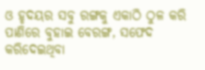ଓ ହୃଦୟର ସବୁ ରଙ୍ଗକୁ ଏକାଠି ଠୁଳ କରି ପାଣିରେ ବୁହାଇ ବେରଙ୍ଗ, ସଫେଦ କରିଦେଇଥିବା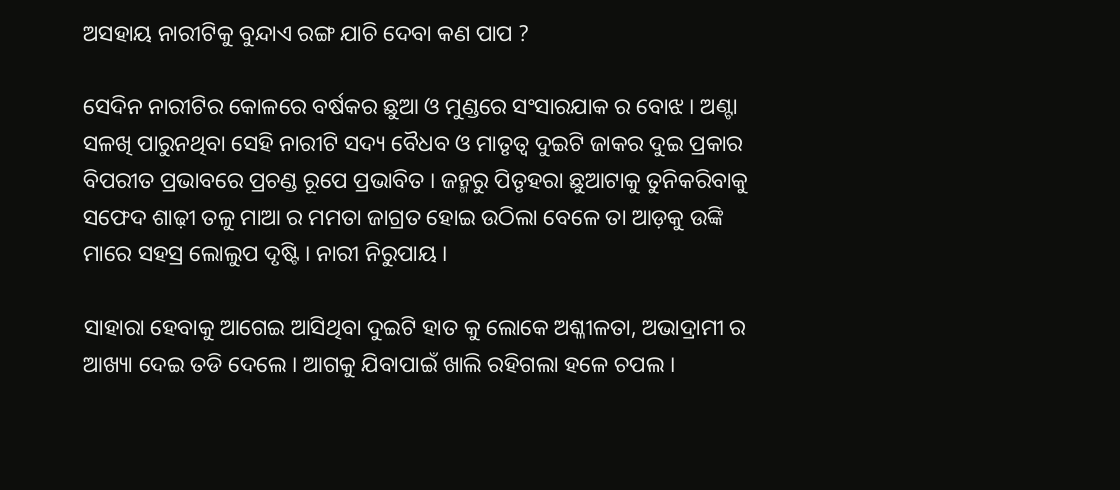ଅସହାୟ ନାରୀଟିକୁ ବୁନ୍ଦାଏ ରଙ୍ଗ ଯାଚି ଦେବା କଣ ପାପ ?

ସେଦିନ ନାରୀଟିର କୋଳରେ ବର୍ଷକର ଛୁଆ ଓ ମୁଣ୍ଡରେ ସଂସାରଯାକ ର ବୋଝ । ଅଣ୍ଟା ସଳଖି ପାରୁନଥିବା ସେହି ନାରୀଟି ସଦ୍ୟ ବୈଧବ ଓ ମାତୃତ୍ୱ ଦୁଇଟି ଜାକର ଦୁଇ ପ୍ରକାର ବିପରୀତ ପ୍ରଭାବରେ ପ୍ରଚଣ୍ଡ ରୂପେ ପ୍ରଭାବିତ । ଜନ୍ମରୁ ପିତୃହରା ଛୁଆଟାକୁ ତୁନିକରିବାକୁ ସଫେଦ ଶାଢ଼ୀ ତଳୁ ମାଆ ର ମମତା ଜାଗ୍ରତ ହୋଇ ଉଠିଲା ବେଳେ ତା ଆଡ଼କୁ ଉଙ୍କି ମାରେ ସହସ୍ର ଲୋଲୁପ ଦୃଷ୍ଟି । ନାରୀ ନିରୁପାୟ ।

ସାହାରା ହେବାକୁ ଆଗେଇ ଆସିଥିବା ଦୁଇଟି ହାତ କୁ ଲୋକେ ଅଶ୍ଳୀଳତା, ଅଭାଦ୍ରାମୀ ର ଆଖ୍ୟା ଦେଇ ତଡି ଦେଲେ । ଆଗକୁ ଯିବାପାଇଁ ଖାଲି ରହିଗଲା ହଳେ ଚପଲ ।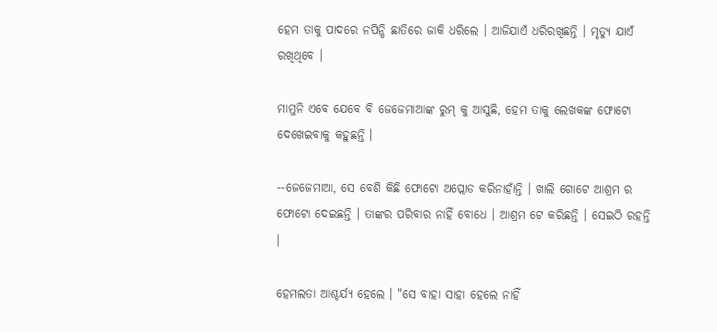ହେମ ତାକୁ ପାଦରେ ନପିନ୍ଧି ଛାତିରେ ଜାକି ଧରିଲେ । ଆଜିଯାଏଁ ଧରିରଖିଛନ୍ତି । ମୃତ୍ୟୁ ଯାଏଁ ରଖିଥିବେ ।

ମାମୁନି ଏବେ ଯେବେ ବି ଜେଜେମାଆଙ୍କ ରୁମ୍ କୁ ଆସୁଛି, ହେମ ତାକୁ ଲେଖକଙ୍କ ଫୋଟୋ ଦେଖେଇବାକୁ କହୁଛନ୍ତି ।

--ଜେଜେମାଆ, ସେ ବେଶି କିଛି ଫୋଟୋ ଅପ୍ଲୋଡ କରିନାହାଁନ୍ତି । ଖାଲି ଗୋଟେ ଆଶ୍ରମ ର ଫୋଟୋ ଦେଇଛନ୍ତି । ତାଙ୍କର ପରିବାର ନାହିଁ ବୋଧେ । ଆଶ୍ରମ ଟେ କରିଛନ୍ତି । ସେଇଠି ରହନ୍ତି ।

ହେମଲତା ଆଶ୍ଚର୍ଯ୍ୟ ହେଲେ । "ସେ ବାହା ସାହା ହେଲେ ନାହିଁ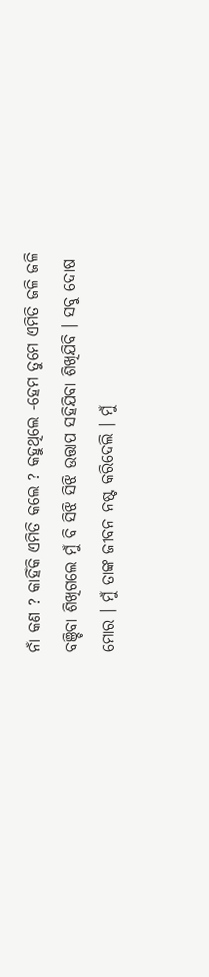ନାଁ କଣ ? କାହିଁକି ଏମିତି କଲେ ? କହୁଥିଲେ -ହେମ ତୁମେ ଏମିତି ଜଳି ଜଳି ବଞ୍ଚିବା ଶିଖିଗଲେ ମୁଁ ବି ସିଝି ସିଝି ଉତ୍ତାପ ସହିଯିବା ଶିଖିଯିବି । ସବୁ ଦୋଷ ମୋର । ମୁଁ ତାଙ୍କ ଜୀବନ ନଷ୍ଟ କରିଦେଲି । ମୁଁ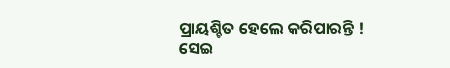ପ୍ରାୟଶ୍ଚିତ ହେଲେ କରିପାରନ୍ତି ! ସେଇ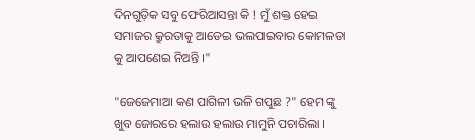ଦିନଗୁଡ଼ିକ ସବୁ ଫେରିଆସନ୍ତା କି ! ମୁଁ ଶକ୍ତ ହେଇ ସମାଜର କ୍ରୁରତାକୁ ଆଡେଇ ଭଲପାଇବାର କୋମଳତା କୁ ଆପଣେଇ ନିଅନ୍ତି ।"

"ଜେଜେମାଆ କଣ ପାଗିଳୀ ଭଳି ଗପୁଛ ?" ହେମ ଙ୍କୁ ଖୁବ ଜୋରରେ ହଲାଉ ହଲାଉ ମାମୁନି ପଚାରିଲା ।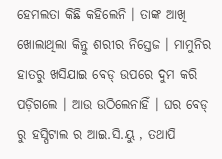ହେମଲତା କିଛି କହିଲେନି । ତାଙ୍କ ଆଖି ଖୋଲାଥିଲା କିନ୍ତୁ ଶରୀର ନିସ୍ତେଜ । ମାମୁନିର ହାତରୁ ଖସିଯାଇ ବେଡ୍ ଉପରେ ଦୁମ କରି ପଡ଼ିଗଲେ । ଆଉ ଉଠିଲେନାହିଁ । ଘର ବେଡ୍ ରୁ ହସ୍ପିଟାଲ ର ଆଇ.ସି.ୟୁ , ତଥାପି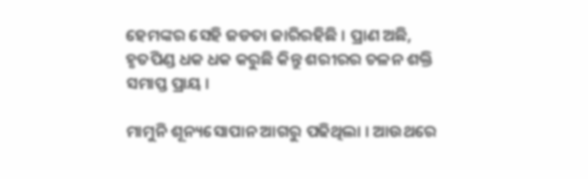ହେମଙ୍କର ସେହି ଜଡତା ଜାରିରହିଛି । ପ୍ରାଣ ଅଛି, ହୃତପିଣ୍ଡ ଧକ ଧକ କରୁଛି କିନ୍ତୁ ଶରୀରର ଚଳନ ଶକ୍ତି ସମାପ୍ତ ପ୍ରାୟ ।

ମାମୁନି ଶୂନ୍ୟସୋପାନ ଆଗରୁ ପଢିଥିଲା । ଆଉଥରେ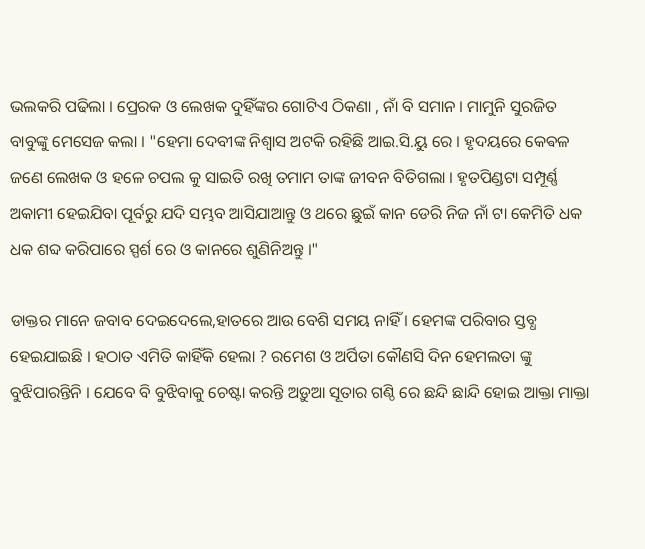ଭଲକରି ପଢିଲା । ପ୍ରେରକ ଓ ଲେଖକ ଦୁହିଁଙ୍କର ଗୋଟିଏ ଠିକଣା , ନାଁ ବି ସମାନ । ମାମୁନି ସୁରଜିତ ବାବୁଙ୍କୁ ମେସେଜ କଲା । "ହେମା ଦେବୀଙ୍କ ନିଶ୍ୱାସ ଅଟକି ରହିଛି ଆଇ.ସି.ୟୁ ରେ । ହୃଦୟରେ କେଵଳ ଜଣେ ଲେଖକ ଓ ହଳେ ଚପଲ କୁ ସାଇତି ରଖି ତମାମ ତାଙ୍କ ଜୀବନ ବିତିଗଲା । ହୃତପିଣ୍ଡଟା ସମ୍ପୂର୍ଣ୍ଣ ଅକାମୀ ହେଇଯିବା ପୂର୍ବରୁ ଯଦି ସମ୍ଭବ ଆସିଯାଆନ୍ତୁ ଓ ଥରେ ଛୁଇଁ କାନ ଡେରି ନିଜ ନାଁ ଟା କେମିତି ଧକ ଧକ ଶବ୍ଦ କରିପାରେ ସ୍ପର୍ଶ ରେ ଓ କାନରେ ଶୁଣିନିଅନ୍ତୁ ।"

ଡାକ୍ତର ମାନେ ଜବାବ ଦେଇଦେଲେ,ହାତରେ ଆଉ ବେଶି ସମୟ ନାହିଁ । ହେମଙ୍କ ପରିବାର ସ୍ତବ୍ଧ ହେଇଯାଇଛି । ହଠାତ ଏମିତି କାହିଁକି ହେଲା ? ରମେଶ ଓ ଅର୍ପିତା କୌଣସି ଦିନ ହେମଲତା ଙ୍କୁ ବୁଝିପାରନ୍ତିନି । ଯେବେ ବି ବୁଝିବାକୁ ଚେଷ୍ଟା କରନ୍ତି ଅଡ଼ୁଆ ସୂତାର ଗଣ୍ଠି ରେ ଛନ୍ଦି ଛାନ୍ଦି ହୋଇ ଆକ୍ତା ମାକ୍ତା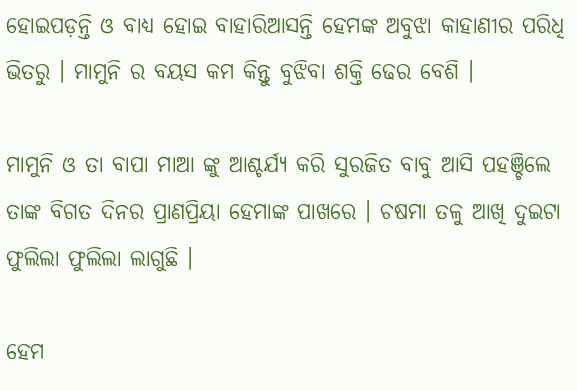ହୋଇପଡ଼ନ୍ତି ଓ ବାଧ୍ୟ ହୋଇ ବାହାରିଆସନ୍ତି ହେମଙ୍କ ଅବୁଝା କାହାଣୀର ପରିଧି ଭିତରୁ । ମାମୁନି ର ବୟସ କମ କିନ୍ତୁ ବୁଝିବା ଶକ୍ତି ଢେର ବେଶି ।

ମାମୁନି ଓ ତା ବାପା ମାଆ ଙ୍କୁ ଆଶ୍ଚର୍ଯ୍ୟ କରି ସୁରଜିତ ବାବୁ ଆସି ପହଞ୍ଚିଲେ ତାଙ୍କ ବିଗତ ଦିନର ପ୍ରାଣପ୍ରିୟା ହେମାଙ୍କ ପାଖରେ । ଚଷମା ତଳୁ ଆଖି ଦୁଇଟା ଫୁଲିଲା ଫୁଲିଲା ଲାଗୁଛି ।

ହେମ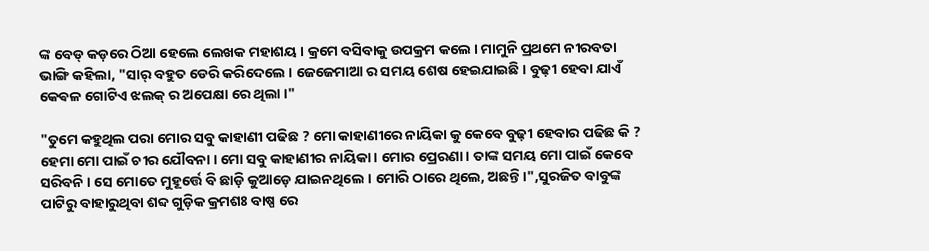ଙ୍କ ବେଡ୍ କଡ଼ରେ ଠିଆ ହେଲେ ଲେଖକ ମହାଶୟ । କ୍ରମେ ବସିବାକୁ ଉପକ୍ରମ କଲେ । ମାମୁନି ପ୍ରଥମେ ନୀରବତା ଭାଙ୍ଗି କହିଲା, "ସାର୍ ବହୁତ ଡେରି କରିଦେଲେ । ଜେଜେମାଆ ର ସମୟ ଶେଷ ହେଇଯାଇଛି । ବୁଢ଼ୀ ହେବା ଯାଏଁ କେଵଳ ଗୋଟିଏ ଝଲକ୍ ର ଅପେକ୍ଷା ରେ ଥିଲା ।"

"ତୁମେ କହୁଥିଲ ପରା ମୋର ସବୁ କାହାଣୀ ପଢିଛ ? ମୋ କାହାଣୀରେ ନାୟିକା କୁ କେବେ ବୁଢ଼ୀ ହେବାର ପଢିଛ କି ? ହେମା ମୋ ପାଇଁ ଚୀର ଯୌବନା । ମୋ ସବୁ କାହାଣୀର ନାୟିକା । ମୋର ପ୍ରେରଣା । ତାଙ୍କ ସମୟ ମୋ ପାଇଁ କେବେ ସରିବନି । ସେ ମୋତେ ମୁହୂର୍ତ୍ତେ ବି ଛାଡ଼ି କୁଆଡ଼େ ଯାଇନଥିଲେ । ମୋରି ଠାରେ ଥିଲେ, ଅଛନ୍ତି ।",ସୁରଜିତ ବାବୁଙ୍କ ପାଟିରୁ ବାହାରୁଥିବା ଶବ୍ଦ ଗୁଡ଼ିକ କ୍ରମଶଃ ବାଷ୍ପ ରେ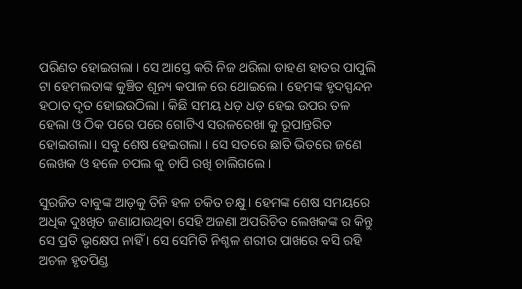ପରିଣତ ହୋଇଗଲା । ସେ ଆସ୍ତେ କରି ନିଜ ଥରିଲା ଡାହଣ ହାତର ପାପୁଲି ଟା ହେମଲତାଙ୍କ କୁଞ୍ଚିତ ଶୂନ୍ୟ କପାଳ ରେ ଥୋଇଲେ । ହେମଙ୍କ ହୃଦସ୍ପନ୍ଦନ ହଠାତ ଦୃତ ହୋଇଉଠିଲା । କିଛି ସମୟ ଧଡ଼ ଧଡ଼ ହେଇ ଉପର ତଳ ହେଲା ଓ ଠିକ ପରେ ପରେ ଗୋଟିଏ ସରଳରେଖା କୁ ରୂପାନ୍ତରିତ ହୋଇଗଲା । ସବୁ ଶେଷ ହେଇଗଲା । ସେ ସତରେ ଛାତି ଭିତରେ ଜଣେ ଲେଖକ ଓ ହଳେ ଚପଲ କୁ ଚାପି ରଖି ଚାଲିଗଲେ ।

ସୁରଜିତ ବାବୁଙ୍କ ଆଡ଼କୁ ତିନି ହଳ ଚକିତ ଚକ୍ଷୁ । ହେମଙ୍କ ଶେଷ ସମୟରେ ଅଧିକ ଦୁଃଖିତ ଜଣାଯାଉଥିବା ସେହି ଅଜଣା ଅପରିଚିତ ଲେଖକଙ୍କ ର କିନ୍ତୁ ସେ ପ୍ରତି ଭୃକ୍ଷେପ ନାହିଁ । ସେ ସେମିତି ନିଶ୍ଚଳ ଶରୀର ପାଖରେ ବସି ରହି ଅଚଳ ହୃତପିଣ୍ଡ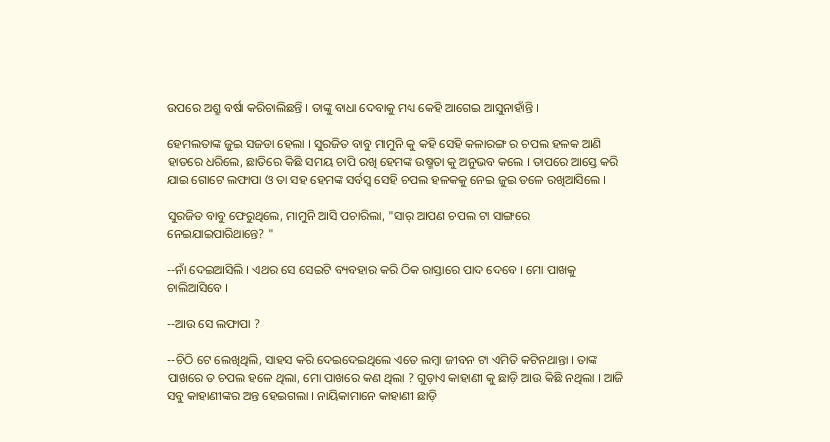ଉପରେ ଅଶ୍ରୁ ବର୍ଷା କରିଚାଲିଛନ୍ତି । ତାଙ୍କୁ ବାଧା ଦେବାକୁ ମଧ୍ୟ କେହି ଆଗେଇ ଆସୁନାହାଁନ୍ତି ।

ହେମଲତାଙ୍କ ଜୁଇ ସଜଡା ହେଲା । ସୁରଜିତ ବାବୁ ମାମୁନି କୁ କହି ସେହି କଳାରଙ୍ଗ ର ଚପଲ ହଳକ ଆଣି ହାତରେ ଧରିଲେ, ଛାତିରେ କିଛି ସମୟ ଚାପି ରଖି ହେମଙ୍କ ଉଷ୍ମତା କୁ ଅନୁଭବ କଲେ । ତାପରେ ଆସ୍ତେ କରି ଯାଇ ଗୋଟେ ଲଫାପା ଓ ତା ସହ ହେମଙ୍କ ସର୍ବସ୍ୱ ସେହି ଚପଲ ହଳକକୁ ନେଇ ଜୁଇ ତଳେ ରଖିଆସିଲେ ।

ସୁରଜିତ ବାବୁ ଫେରୁଥିଲେ, ମାମୁନି ଆସି ପଚାରିଲା, "ସାର୍ ଆପଣ ଚପଲ ଟା ସାଙ୍ଗରେ ନେଇଯାଇପାରିଥାନ୍ତେ? "

--ନାଁ ଦେଇଆସିଲି । ଏଥର ସେ ସେଇଟି ବ୍ୟବହାର କରି ଠିକ ରାସ୍ତାରେ ପାଦ ଦେବେ । ମୋ ପାଖକୁ ଚାଲିଆସିବେ ।

--ଆଉ ସେ ଲଫାପା ?

--ଚିଠି ଟେ ଲେଖିଥିଲି, ସାହସ କରି ଦେଇଦେଇଥିଲେ ଏତେ ଲମ୍ବା ଜୀବନ ଟା ଏମିତି କଟିନଥାନ୍ତା । ତାଙ୍କ ପାଖରେ ତ ଚପଲ ହଳେ ଥିଲା, ମୋ ପାଖରେ କଣ ଥିଲା ? ଗୁଡ଼ାଏ କାହାଣୀ କୁ ଛାଡ଼ି ଆଉ କିଛି ନଥିଲା । ଆଜି ସବୁ କାହାଣୀଙ୍କର ଅନ୍ତ ହେଇଗଲା । ନାୟିକାମାନେ କାହାଣୀ ଛାଡ଼ି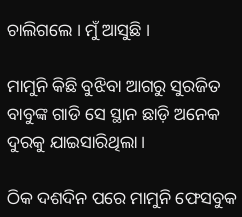ଚାଲିଗଲେ । ମୁଁ ଆସୁଛି ।

ମାମୁନି କିଛି ବୁଝିବା ଆଗରୁ ସୁରଜିତ ବାବୁଙ୍କ ଗାଡି ସେ ସ୍ଥାନ ଛାଡ଼ି ଅନେକ ଦୁରକୁ ଯାଇସାରିଥିଲା ।

ଠିକ ଦଶଦିନ ପରେ ମାମୁନି ଫେସବୁକ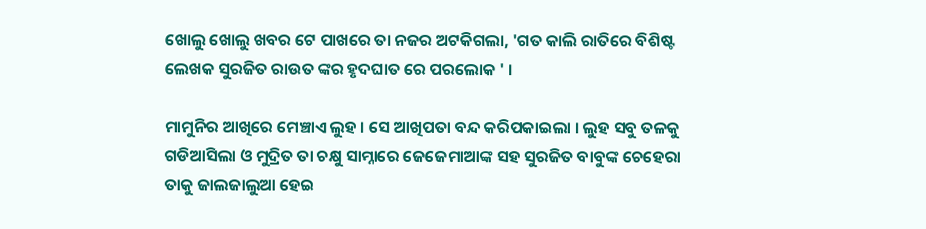ଖୋଲୁ ଖୋଲୁ ଖବର ଟେ ପାଖରେ ତା ନଜର ଅଟକିଗଲା, 'ଗତ କାଲି ରାତିରେ ବିଶିଷ୍ଟ ଲେଖକ ସୁରଜିତ ରାଉତ ଙ୍କର ହୃଦଘାତ ରେ ପରଲୋକ ' ।

ମାମୁନିର ଆଖିରେ ମେଞ୍ଚାଏ ଲୁହ । ସେ ଆଖିପତା ବନ୍ଦ କରିପକାଇଲା । ଲୁହ ସବୁ ତଳକୁ ଗଡିଆସିଲା ଓ ମୁଦ୍ରିତ ତା ଚକ୍ଷୁ ସାମ୍ନାରେ ଜେଜେମାଆଙ୍କ ସହ ସୁରଜିତ ବାବୁଙ୍କ ଚେହେରା ତାକୁ ଜାଲଜାଲୁଆ ହେଇ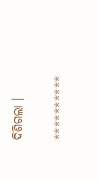ଦିଶିଗଲା ।

**********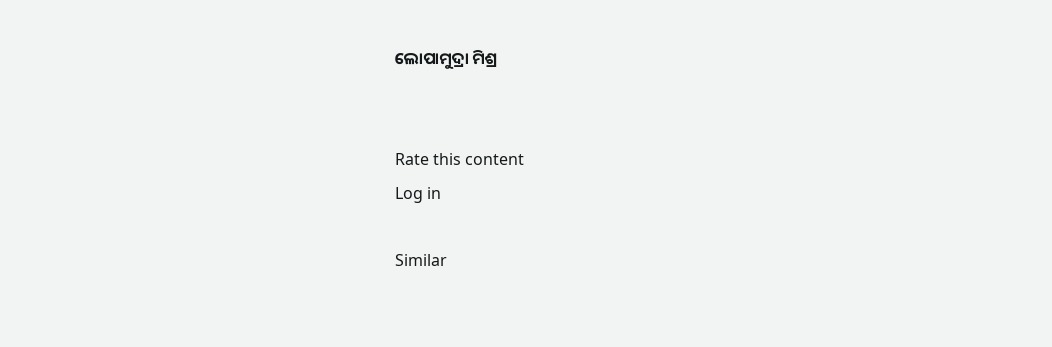ଲୋପାମୁଦ୍ରା ମିଶ୍ର


Rate this content
Log in

Similar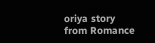oriya story from Romance